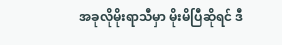အခုလိုမိုးရာသီမှာ မိုးမိပြီဆိုရင် ဒီ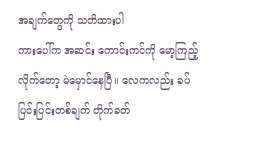အချက်တွေကို သတိထားပါ
ကားပေါ်က အဆင်း ကောင်းကင်ကို မော့ကြည့်လိုက်တော့ မဲမှောင်နေပြီ။ လေကလည်း ခပ်ပြင်းပြင်းတစ်ချက် တိုက်ခတ်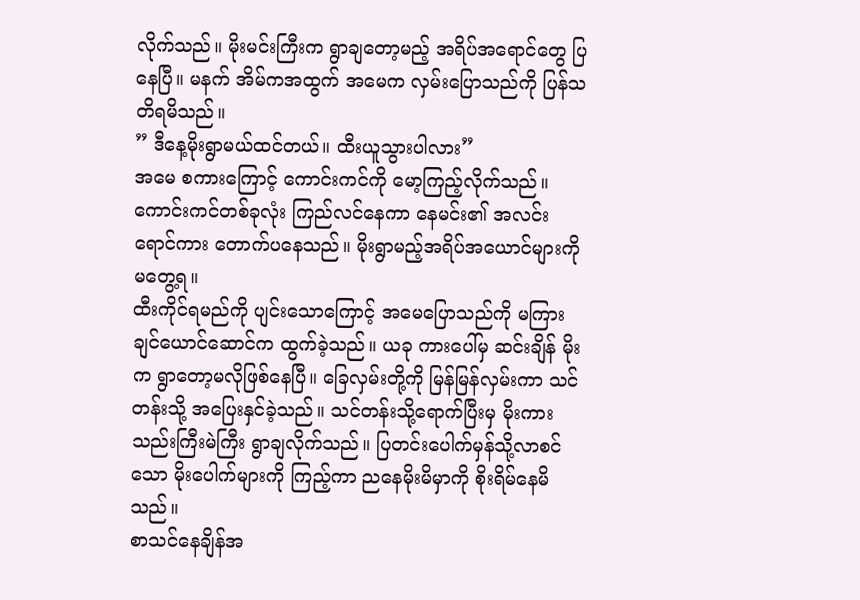လိုက်သည်။ မိုးမင်းကြီးက ရွာချတော့မည့် အရိပ်အရောင်တွေ ပြနေပြီ။ မနက် အိမ်ကအထွက် အမေက လှမ်းပြောသည်ကို ပြန်သတိရမိသည်။
” ဒီနေ့မိုးရွာမယ်ထင်တယ်။ ထီးယူသွားပါလား”
အမေ စကားကြောင့် ကောင်းကင်ကို မော့ကြည့်လိုက်သည်။ ကောင်းကင်တစ်ခုလုံး ကြည်လင်နေကာ နေမင်း၏ အလင်းရောင်ကား တောက်ပနေသည်။ မိုးရွာမည့်အရိပ်အယောင်များကို မတွေ့ရ။
ထီးကိုင်ရမည်ကို ပျင်းသောကြောင့် အမေပြောသည်ကို မကြားချင်ယောင်ဆောင်က ထွက်ခဲ့သည်။ ယခု ကားပေါ်မှ ဆင်းချိန် မိုးက ရွာတော့မလိုဖြစ်နေပြီ။ ခြေလှမ်းတို့ကို မြန်မြန်လှမ်းကာ သင်တန်းသို့ အပြေးနှင်ခဲ့သည်။ သင်တန်းသို့ရောက်ပြီးမှ မိုးကား သည်းကြီးမဲကြီး ရွာချလိုက်သည်။ ပြတင်းပေါက်မှန်သို့လာစင်သော မိုးပေါက်များကို ကြည့်ကာ ညနေမိုးမိမှာကို စိုးရိမ်နေမိသည်။
စာသင်နေချိန်အ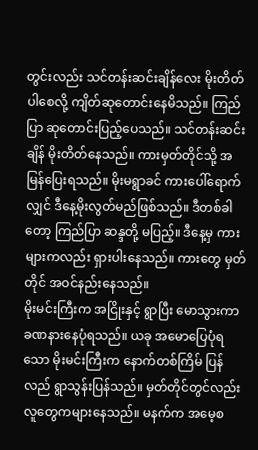တွင်းလည်း သင်တန်းဆင်းချိန်လေး မိုးတိတ်ပါစေလို့ ကျိတ်ဆုတောင်းနေမိသည်။ ကြည်ပြာ ဆုတောင်းပြည့်ပေသည်။ သင်တန်းဆင်းချိန် မိုးတိတ်နေသည်။ ကားမှတ်တိုင်သို့ အမြန်ပြေးရသည်။ မိုးမရွာခင် ကားပေါ်ရောက်လျှင် ဒီနေ့မိုးလွတ်မည်ဖြစ်သည်။ ဒီတစ်ခါတော့ ကြည်ပြာ ဆန္ဒတို့ မပြည့်။ ဒီနေ့မှ ကားများကလည်း ရှားပါးနေသည်။ ကားတွေ မှတ်တိုင် အဝင်နည်းနေသည်။
မိုးမင်းကြီးက အငြိုးနှင့် ရွာပြီး မောသွားကာ ခဏနားနေပုံရသည်။ ယခု အမောပြေပုံရသော မိုးမင်းကြီးက နောက်တစ်ကြိမ် ပြန်လည် ရွာသွန်းပြန်သည်။ မှတ်တိုင်တွင်လည်း လူတွေကများနေသည်။ မနက်က အမေ့စ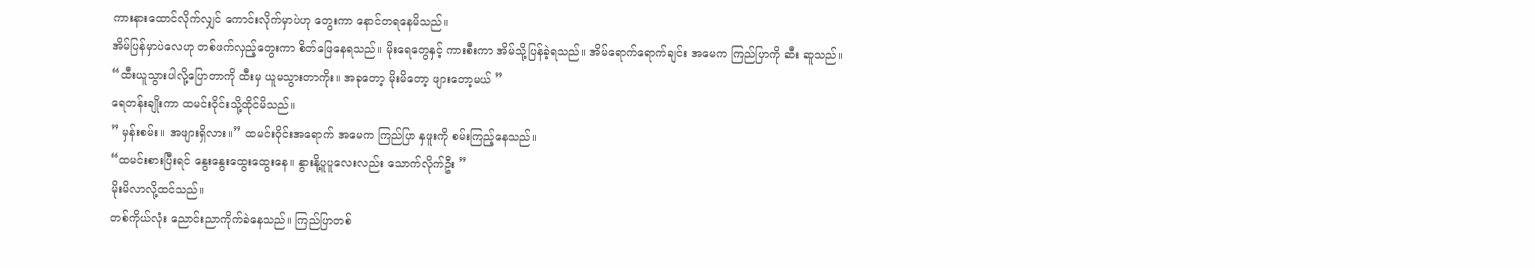ကားနားထောင်လိုက်လျှင် ကောင်းလိုက်မှာပဲဟု တွေးကာ နောင်တရနေမိသည်။
အိမ်ပြန်မှာပဲလေဟု တစ်ဖက်လှည့်တွေးကာ စိတ်ဖြေနေရသည်။ မိုးရေတွေနှင့် ကားစီးကာ အိမ်သို့ပြန်ခဲ့ရသည်။ အိမ်ရောက်ရောက်ချင်း အမေက ကြည်ပြာကို ဆီး ဆူသည်။
“ထီးယူသွားပါလို့ပြောတာကို ထီးမှ ယူမသွားတာကိုး။ အခုတော့ မိုးမိတော့ ဖျားတော့မယ် ”
ရေတန်းချိုးကာ ထမင်းဝိုင်းသို့ထိုင်မိသည်။
” မှန်းစမ်း။ အဖျားရှိလား။” ထမင်းဝိုင်းအရောက် အမေက ကြည်ပြာ နှဖူးကို စမ်းကြည့်နေသည်။
“ထမင်းစားပြီးရင် နွေးနွေးထွေးထွေးနေ။ နွားနို့ပူပူလေးလည်း သောက်လိုက်ဦး ”
မိုးမိလာလို့ထင်သည်။
တစ်ကိုယ်လုံး ညောင်းညာကိုက်ခဲနေသည်။ ကြည်ပြာတစ်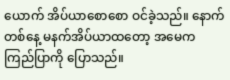ယောက် အိပ်ယာစောစော ဝင်ခဲ့သည်။ နောက်တစ်နေ့ မနက်အိပ်ယာထတော့ အမေက ကြည်ပြာကို ပြောသည်။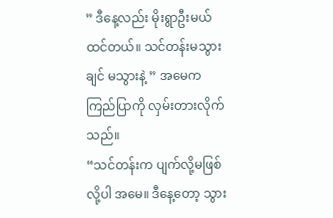” ဒီနေ့လည်း မိုးရွာဦးမယ်ထင်တယ်။ သင်တန်းမသွားချင် မသွားနဲ့ ” အမေက ကြည်ပြာကို လှမ်းတားလိုက်သည်။
“သင်တန်းက ပျက်လို့မဖြစ်လို့ပါ အမေ။ ဒီနေ့တော့ သွား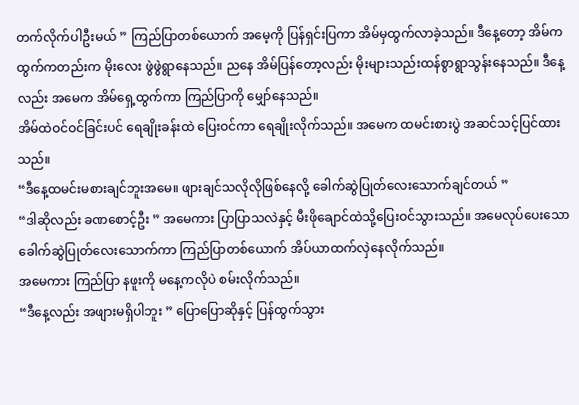တက်လိုက်ပါဦးမယ် ” ကြည်ပြာတစ်ယောက် အမေ့ကို ပြန်ရှင်းပြကာ အိမ်မှထွက်လာခဲ့သည်။ ဒီနေ့တော့ အိမ်ကထွက်ကတည်းက မိုးလေး ဖွဲဖွဲရွာနေသည်။ ညနေ အိမ်ပြန်တော့လည်း မိုးများသည်းထန်စွာရွာသွန်းနေသည်။ ဒီနေ့လည်း အမေက အိမ်ရှေ့ထွက်ကာ ကြည်ပြာကို မျှော်နေသည်။
အိမ်ထဲဝင်ဝင်ခြင်းပင် ရေချိုးခန်းထဲ ပြေးဝင်ကာ ရေချိုးလိုက်သည်။ အမေက ထမင်းစားပွဲ အဆင်သင့်ပြင်ထားသည်။
“ဒီနေ့ထမင်းမစားချင်ဘူးအမေ။ ဖျားချင်သလိုလိုဖြစ်နေလို့ ခေါက်ဆွဲပြုတ်လေးသောက်ချင်တယ် ”
“ဒါဆိုလည်း ခဏစောင့်ဦး ” အမေကား ပြာပြာသလဲနှင့် မီးဖိုချောင်ထဲသို့ပြေးဝင်သွားသည်။ အမေလုပ်ပေးသော ခေါက်ဆွဲပြုတ်လေးသောက်ကာ ကြည်ပြာတစ်ယောက် အိပ်ယာထက်လှဲနေလိုက်သည်။
အမေကား ကြည်ပြာ နဖူးကို မနေ့ကလိုပဲ စမ်းလိုက်သည်။
“ဒီနေ့လည်း အဖျားမရှိပါဘူး ” ပြောပြောဆိုနှင့် ပြန်ထွက်သွား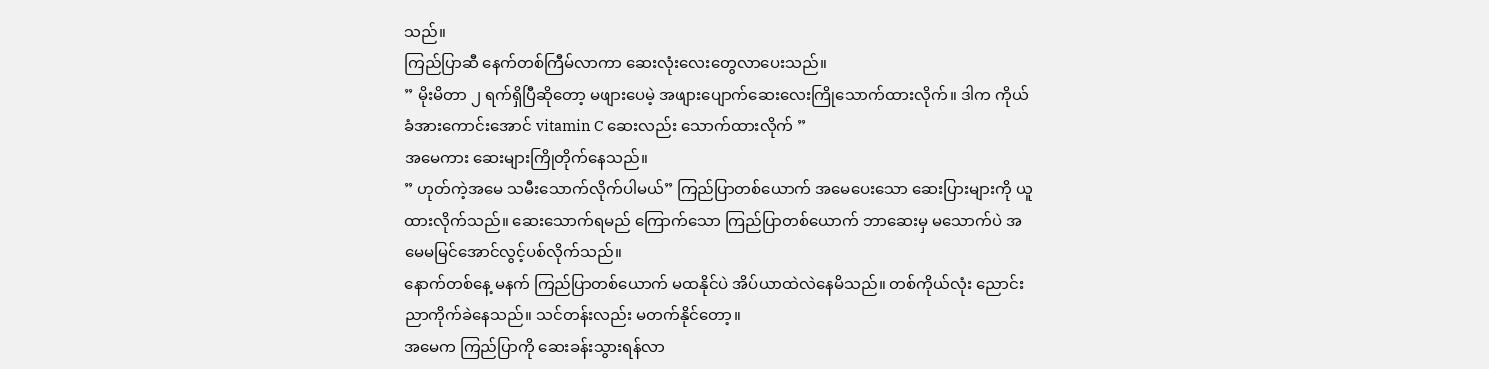သည်။
ကြည်ပြာဆီ နေက်တစ်ကြီမ်လာကာ ဆေးလုံးလေးတွေလာပေးသည်။
” မိုးမိတာ ၂ ရက်ရှိပြီဆိုတော့ မဖျားပေမဲ့ အဖျားပျောက်ဆေးလေးကြိုသောက်ထားလိုက်။ ဒါက ကိုယ်ခံအားကောင်းအောင် vitamin C ဆေးလည်း သောက်ထားလိုက် ”
အမေကား ဆေးများကြိုတိုက်နေသည်။
” ဟုတ်ကဲ့အမေ သမီးသောက်လိုက်ပါမယ်” ကြည်ပြာတစ်ယောက် အမေပေးသော ဆေးပြားများကို ယူထားလိုက်သည်။ ဆေးသောက်ရမည် ကြောက်သော ကြည်ပြာတစ်ယောက် ဘာဆေးမှ မသောက်ပဲ အမေမမြင်အောင်လွင့်ပစ်လိုက်သည်။
နောက်တစ်နေ့ မနက် ကြည်ပြာတစ်ယောက် မထနိုင်ပဲ အိပ်ယာထဲလဲနေမိသည်။ တစ်ကိုယ်လုံး ညောင်းညာကိုက်ခဲနေသည်။ သင်တန်းလည်း မတက်နိုင်တော့။
အမေက ကြည်ပြာကို ဆေးခန်းသွားရန်လာ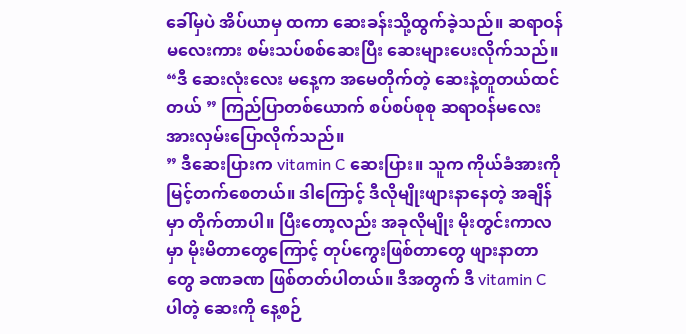ခေါ်မှပဲ အိပ်ယာမှ ထကာ ဆေးခန်းသို့ထွက်ခဲ့သည်။ ဆရာဝန်မလေးကား စမ်းသပ်စစ်ဆေးပြီး ဆေးများပေးလိုက်သည်။
“ဒီ ဆေးလုံးလေး မနေ့က အမေတိုက်တဲ့ ဆေးနဲ့တူတယ်ထင်တယ် ” ကြည်ပြာတစ်ယောက် စပ်စပ်စုစု ဆရာဝန်မလေးအားလှမ်းပြောလိုက်သည်။
” ဒီဆေးပြားက vitamin C ဆေးပြား။ သူက ကိုယ်ခံအားကို မြင့်တက်စေတယ်။ ဒါကြောင့် ဒီလိုမျိုးဖျားနာနေတဲ့ အချိန်မှာ တိုက်တာပါ။ ပြီးတော့လည်း အခုလိုမျိုး မိုးတွင်းကာလမှာ မိုးမိတာတွေကြောင့် တုပ်ကွေးဖြစ်တာတွေ ဖျားနာတာတွေ ခဏခဏ ဖြစ်တတ်ပါတယ်။ ဒီအတွက် ဒီ vitamin C ပါတဲ့ ဆေးကို နေ့စဉ်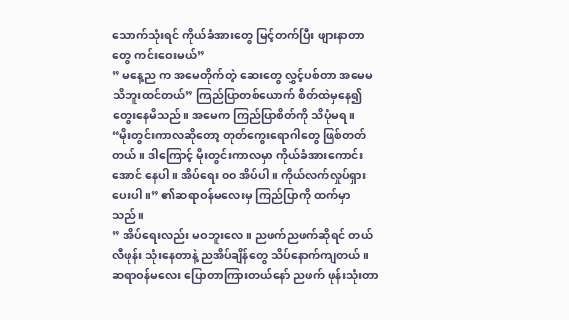သောက်သုံးရင် ကိုယ်ခံအားတွေ မြင့်တက်ပြီး ဖျားနာတာတွေ ကင်းဝေးမယ်”
” မနေ့ည က အမေတိုက်တဲ့ ဆေးတွေ လွှင့်ပစ်တာ အမေမသိဘူးထင်တယ်” ကြည်ပြာတစ်ယောက် စိတ်ထဲမှနေ၍ တွေးနေမိသည်။ အမေက ကြည်ပြာစိတ်ကို သိပုံမရ။
“မိုးတွင်းကာလဆိုတော့ တုတ်ကွေးရောဂါတွေ ဖြစ်တတ်တယ်။ ဒါကြောင့် မိုးတွင်းကာလမှာ ကိုယ်ခံအားကောင်းအောင် နေပါ။ အိပ်ရေး ၀၀ အိပ်ပါ။ ကိုယ်လက်လှုပ်ရှားပေးပါ။” ၏ဆရာဝန်မလေးမှ ကြည်ပြာကို ထက်မှာသည်။
” အိပ်ရေးလည်း မဝဘူးလေ။ ညဖက်ညဖက်ဆိုရင် တယ်လီဖုန်း သုံးနေတာနဲ့ ညအိပ်ချိန်တွေ သိပ်နောက်ကျတယ်။ ဆရာဝန်မလေး ပြောတာကြားတယ်နော် ညဖက် ဖုန်းသုံးတာ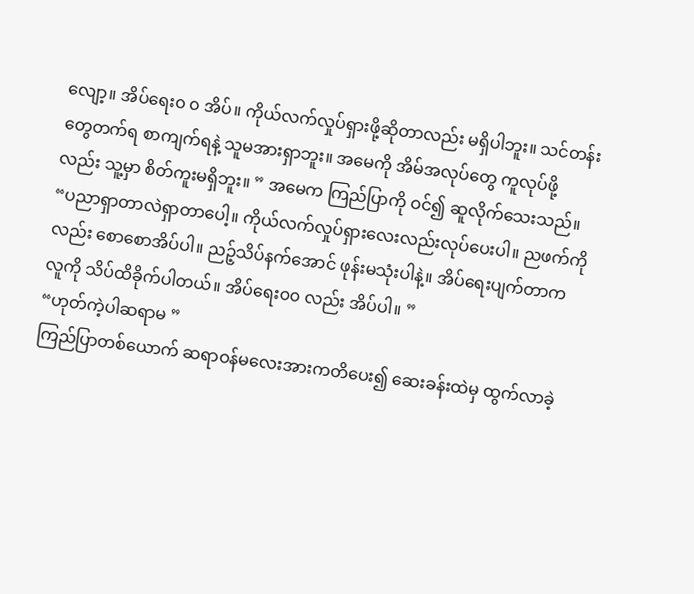လျော့။ အိပ်ရေး၀ ၀ အိပ်။ ကိုယ်လက်လှုပ်ရှားဖို့ဆိုတာလည်း မရှိပါဘူး။ သင်တန်းတွေတက်ရ စာကျက်ရနဲ့ သူမအားရှာဘူး။ အမေကို အိမ်အလုပ်တွေ ကူလုပ်ဖို့လည်း သူ့မှာ စိတ်ကူးမရှိဘူး။ ” အမေက ကြည်ပြာကို ဝင်၍ ဆူလိုက်သေးသည်။
“ပညာရှာတာလဲရှာတာပေါ့။ ကိုယ်လက်လှုပ်ရှားလေးလည်းလုပ်ပေးပါ။ ညဖက်ကိုလည်း စောစောအိပ်ပါ။ ညဉ့်သိပ်နက်အောင် ဖုန်းမသုံးပါနဲ့။ အိပ်ရေးပျက်တာက လူကို သိပ်ထိခိုက်ပါတယ်။ အိပ်ရေး၀၀ လည်း အိပ်ပါ။ ”
“ဟုတ်ကဲ့ပါဆရာမ ”
ကြည်ပြာတစ်ယောက် ဆရာဝန်မလေးအားကတိပေး၍ ဆေးခန်းထဲမှ ထွက်လာခဲ့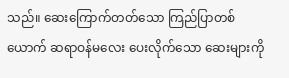သည်။ ဆေးကြောက်တတ်သော ကြည်ပြာတစ်ယောက် ဆရာဝန်မလေး ပေးလိုက်သော ဆေးများကို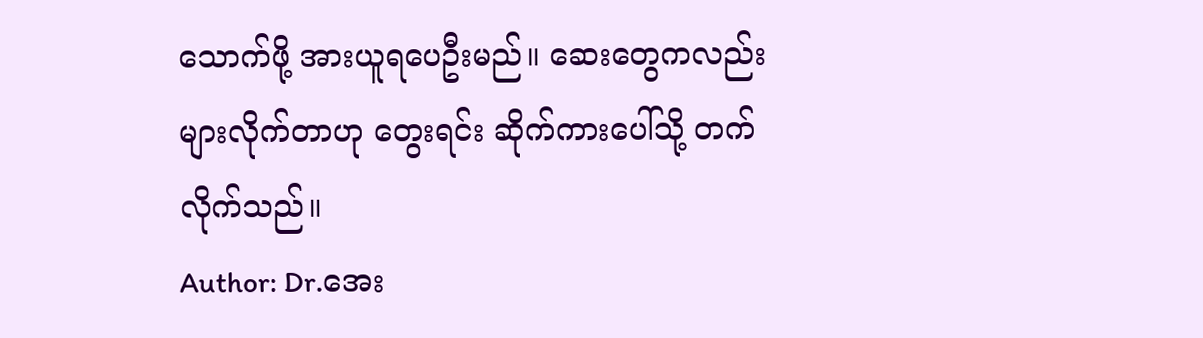သောက်ဖို့ အားယူရပေဦးမည်။ ဆေးတွေကလည်း များလိုက်တာဟု တွေးရင်း ဆိုက်ကားပေါ်သို့ တက်လိုက်သည်။
Author: Dr.အေး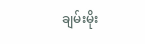ချမ်းမိုး